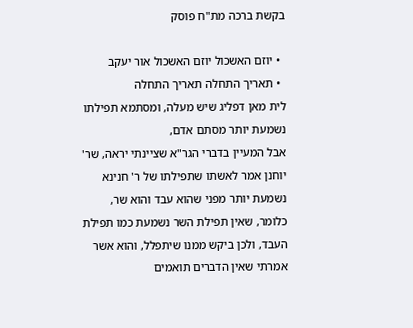בקשת ברכה מת"ח פוסק

  • יוזם האשכול יוזם האשכול אור יעקב
  • תאריך התחלה תאריך התחלה
לית מאן דפליג שיש מעלה, ומסתמא תפילתו נשמעת יותר מסתם אדם,
אבל המעיין בדברי הגר"א שציינתי יראה, שר' יוחנן אמר לאשתו שתפילתו של ר' חנינא נשמעת יותר מפני שהוא עבד והוא שר,
כלומר, שאין תפילת השר נשמעת כמו תפילת העבד, ולכן ביקש ממנו שיתפלל, והוא אשר אמרתי שאין הדברים תואמים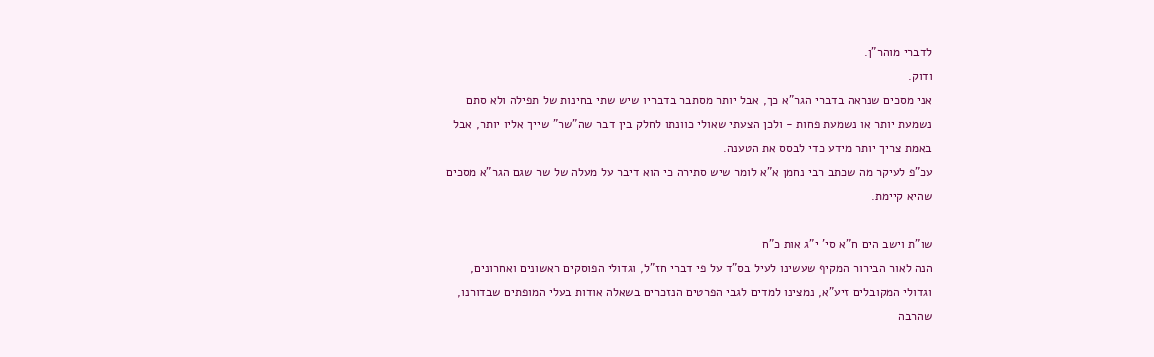לדברי מוהר"ן.
ודוק.
אני מסכים שנראה בדברי הגר"א כך, אבל יותר מסתבר בדבריו שיש שתי בחינות של תפילה ולא סתם נשמעת יותר או נשמעת פחות - ולכן הצעתי שאולי כוונתו לחלק בין דבר שה"שר" שייך אליו יותר, אבל באמת צריך יותר מידע כדי לבסס את הטענה.
עכ"פ לעיקר מה שכתב רבי נחמן א"א לומר שיש סתירה כי הוא דיבר על מעלה של שר שגם הגר"א מסכים שהיא קיימת.

שו"ת וישב הים ח"א סי' י"ג אות כ"ח
הנה לאור הבירור המקיף שעשינו לעיל בס"ד על פי דברי חז"ל, וגדולי הפוסקים ראשונים ואחרונים, וגדולי המקובלים זיע"א, נמצינו למדים לגבי הפרטים הנזכרים בשאלה אודות בעלי המופתים שבדורנו, שהרבה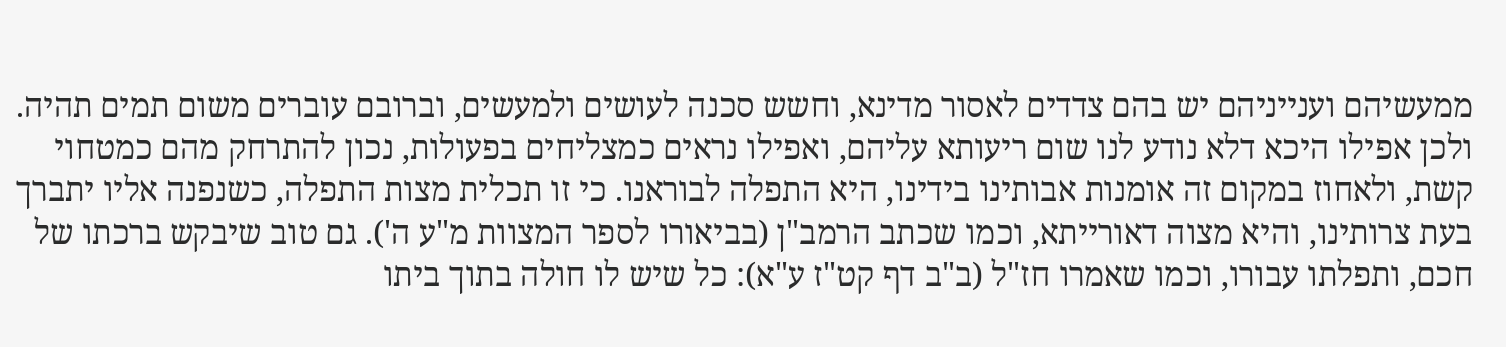ממעשיהם וענייניהם יש בהם צדדים לאסור מדינא, וחשש סכנה לעושים ולמעשים, וברובם עוברים משום תמים תהיה. ולכן אפילו היכא דלא נודע לנו שום ריעותא עליהם, ואפילו נראים כמצליחים בפעולות, נכון להתרחק מהם כמטחוי קשת, ולאחוז במקום זה אומנות אבותינו בידינו, היא התפלה לבוראנו. כי זו תכלית מצות התפלה, כשנפנה אליו יתברך בעת צרותינו, והיא מצוה דאורייתא, וכמו שכתב הרמב"ן (בביאורו לספר המצוות מ"ע ה'). גם טוב שיבקש ברכתו של חכם, ותפלתו עבורו, וכמו שאמרו חז"ל (ב"ב דף קט"ז ע"א): כל שיש לו חולה בתוך ביתו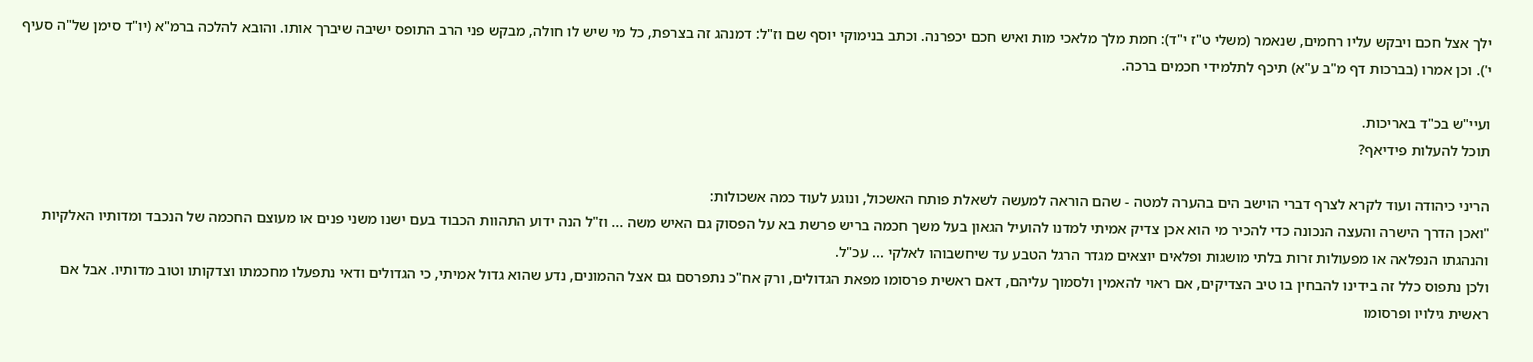ילך אצל חכם ויבקש עליו רחמים, שנאמר (משלי ט"ז י"ד): חמת מלך מלאכי מות ואיש חכם יכפרנה. וכתב בנימוקי יוסף שם וז"ל: דמנהג זה בצרפת, כל מי שיש לו חולה, מבקש פני הרב התופס ישיבה שיברך אותו. והובא להלכה ברמ"א (יו"ד סימן של"ה סעיף י'). וכן אמרו (בברכות דף מ"ב ע"א) תיכף לתלמידי חכמים ברכה.

ועיי"ש בכ"ד באריכות.
תוכל להעלות פידיאף?

הריני כיהודה ועוד לקרא לצרף דברי הוישב הים בהערה למטה - שהם הוראה למעשה לשאלת פותח האשכול, ונוגע לעוד כמה אשכולות:
"ואכן הדרך הישרה והעצה הנכונה כדי להכיר מי הוא אכן צדיק אמיתי למדנו להועיל הגאון בעל משך חכמה בריש פרשת בא על הפסוק גם האיש משה ... וז"ל הנה ידוע התהוות הכבוד בעם ישנו משני פנים או מעוצם החכמה של הנכבד ומדותיו האלקיות והנהגתו הנפלאה או מפעולות זרות בלתי מושגות ופלאים יוצאים מגדר הרגל הטבע עד שיחשבוהו לאלקי ... עכ"ל.
ולכן נתפוס כלל זה בידינו להבחין בו טיב הצדיקים, אם ראוי להאמין ולסמוך עליהם, דאם ראשית פרסומו מפאת הגדולים, ורק אח"כ נתפרסם גם אצל ההמונים, נדע שהוא גדול אמיתי, כי הגדולים ודאי נתפעלו מחכמתו וצדקותו וטוב מדותיו. אבל אם ראשית גילויו ופרסומו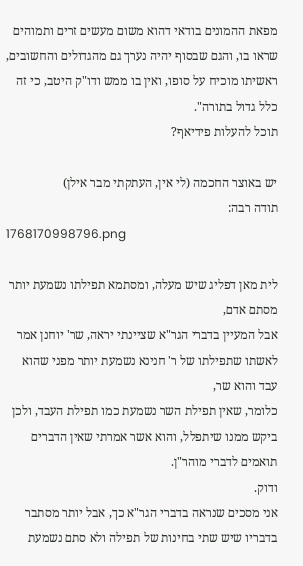מפאת ההמונים בודאי דהוא משום מעשים זרים ותמוהים שראו בו, והגם שבסוף יהיה נערך גם מהגדולים והחשובים, ראשיתו מוכיח על סופו, ואין בו ממש ודו"ק היטב, כי זה כלל גדול בתורה".
תוכל להעלות פידיאף?

יש באוצר החכמה (לי אין, העתקתי מבר אילן)
תודה רבה:
1768170998796.png

לית מאן דפליג שיש מעלה, ומסתמא תפילתו נשמעת יותר מסתם אדם,
אבל המעיין בדברי הגר"א שציינתי יראה, שר' יוחנן אמר לאשתו שתפילתו של ר' חנינא נשמעת יותר מפני שהוא עבד והוא שר,
כלומר, שאין תפילת השר נשמעת כמו תפילת העבד, ולכן ביקש ממנו שיתפלל, והוא אשר אמרתי שאין הדברים תואמים לדברי מוהר"ן.
ודוק.
אני מסכים שנראה בדברי הגר"א כך, אבל יותר מסתבר בדבריו שיש שתי בחינות של תפילה ולא סתם נשמעת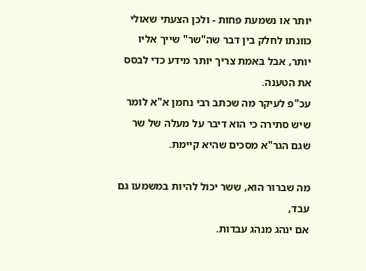יותר או נשמעת פחות - ולכן הצעתי שאולי כוונתו לחלק בין דבר שה"שר" שייך אליו יותר, אבל באמת צריך יותר מידע כדי לבסס את הטענה.
עכ"פ לעיקר מה שכתב רבי נחמן א"א לומר שיש סתירה כי הוא דיבר על מעלה של שר שגם הגר"א מסכים שהיא קיימת.

מה שברור הוא, ששר יכול להיות במשמעו גם עבד,
אם ינהג מנהג עבדות.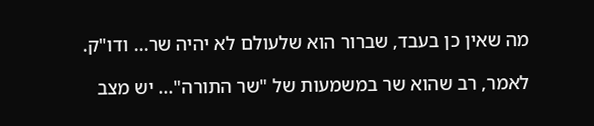מה שאין כן בעבד, שברור הוא שלעולם לא יהיה שר... ודו"ק.

לאמר, רב שהוא שר במשמעות של "שר התורה"... יש מצב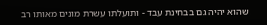שהוא יהיה גם בבחינת עבד - ותועלתו עשרת מונים מאותו רב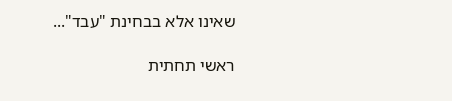שאינו אלא בבחינת "עבד"...

ראשי תחתית